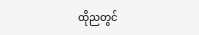ထိုညတွင်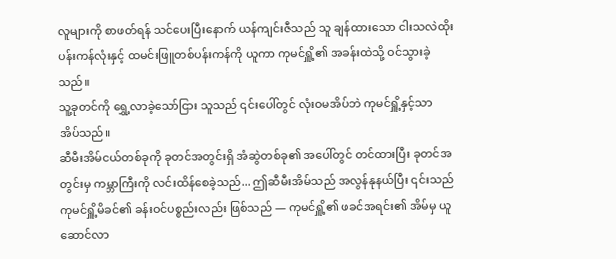လူများကို စာဖတ်ရန် သင်ပေးပြီးနောက် ယန်ကျင်းဇီသည် သူ ချန်ထားသော ငါးသလဲထိုး ပန်းကန်လုံးနှင့် ထမင်းဖြူတစ်ပန်းကန်ကို ယူကာ ကုမင်ရှိူ့၏ အခန်းထဲသို့ ဝင်သွားခဲ့သည်။
သူ့ခုတင်ကို ရွှေ့လာခဲ့သော်ငြား သူသည် ၎င်းပေါ်တွင် လုံးဝမအိပ်ဘဲ ကုမင်ရှိူ့နှင့်သာ အိပ်သည်။
ဆီမီးအိမ်ငယ်တစ်ခုကို ခုတင်အတွင်းရှိ အံဆွဲတစ်ခု၏ အပေါ်တွင် တင်ထားပြီး ခုတင်အတွင်းမှ ကမ္ဘာကြီးကို လင်းထိန်စေခဲ့သည်... ဤဆီမီးအိမ်သည် အလွန်နုနယ်ပြီး ၎င်းသည် ကုမင်ရှိူ့မိခင်၏ ခန်းဝင်ပစ္စည်းလည်း ဖြစ်သည် — ကုမင်ရှိူ့၏ ဖခင်အရင်း၏ အိမ်မှ ယူဆောင်လာ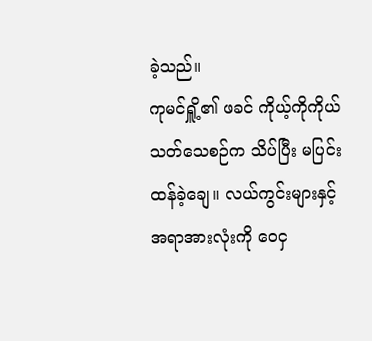ခဲ့သည်။
ကုမင်ရှိူ့၏ ဖခင် ကိုယ့်ကိုကိုယ် သတ်သေစဉ်က သိပ်ပြီး မပြင်းထန်ခဲ့ချေ။ လယ်ကွင်းများနှင့် အရာအားလုံးကို ဝေငှ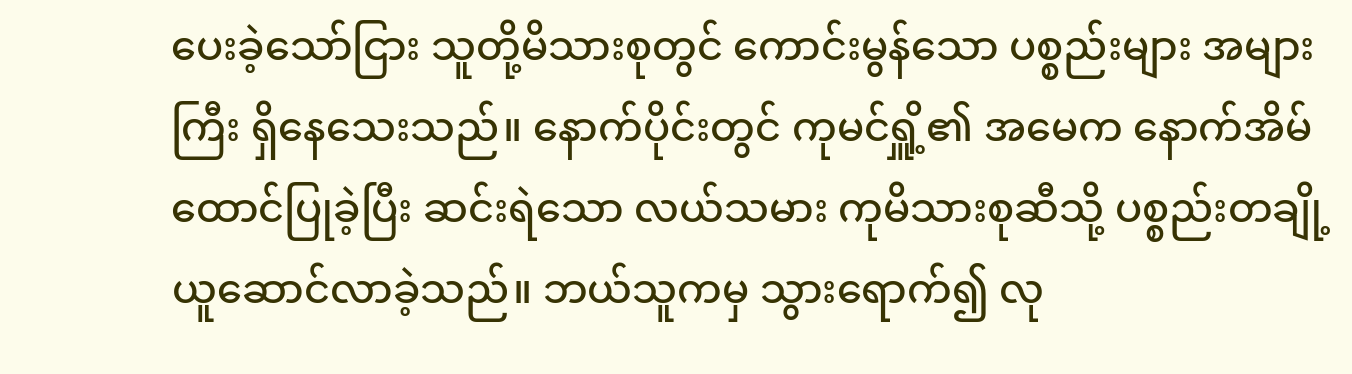ပေးခဲ့သော်ငြား သူတို့မိသားစုတွင် ကောင်းမွန်သော ပစ္စည်းများ အများကြီး ရှိနေသေးသည်။ နောက်ပိုင်းတွင် ကုမင်ရှိူ့၏ အမေက နောက်အိမ်ထောင်ပြုခဲ့ပြီး ဆင်းရဲသော လယ်သမား ကုမိသားစုဆီသို့ ပစ္စည်းတချို့ ယူဆောင်လာခဲ့သည်။ ဘယ်သူကမှ သွားရောက်၍ လု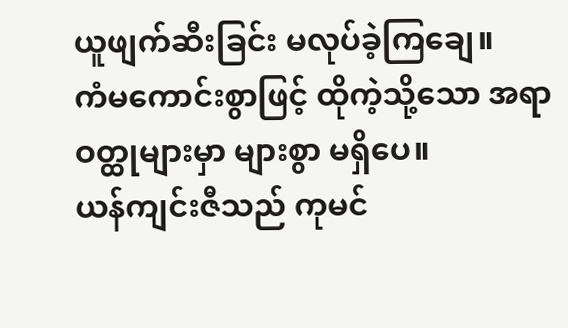ယူဖျက်ဆီးခြင်း မလုပ်ခဲ့ကြချေ။
ကံမကောင်းစွာဖြင့် ထိုကဲ့သို့သော အရာဝတ္ထုများမှာ များစွာ မရှိပေ။
ယန်ကျင်းဇီသည် ကုမင်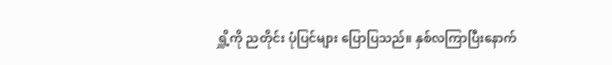ရှိူ့ကို ညတိုင်း ပုံပြင်များ ပြောပြသည်။ နှစ်လကြာပြီးနောက်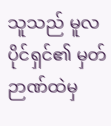သူသည် မူလပိုင်ရှင်၏ မှတ်ဉာဏ်ထဲမှ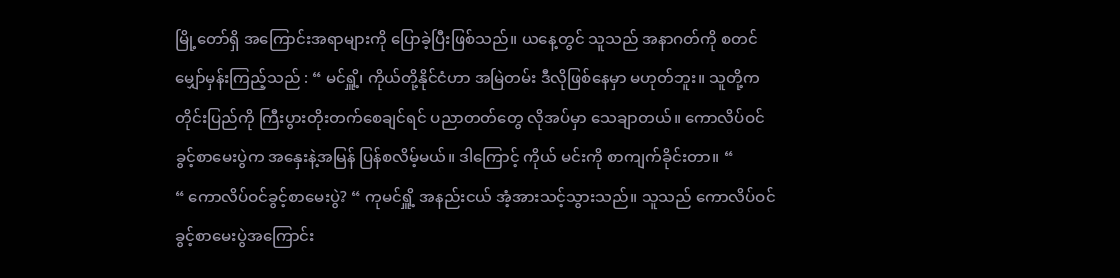မြို့တော်ရှိ အကြောင်းအရာများကို ပြောခဲ့ပြီးဖြစ်သည်။ ယနေ့တွင် သူသည် အနာဂတ်ကို စတင်မျှော်မှန်းကြည့်သည် : “ မင်ရှိူ့၊ ကိုယ်တို့နိုင်ငံဟာ အမြဲတမ်း ဒီလိုဖြစ်နေမှာ မဟုတ်ဘူး။ သူတို့က တိုင်းပြည်ကို ကြီးပွားတိုးတက်စေချင်ရင် ပညာတတ်တွေ လိုအပ်မှာ သေချာတယ်။ ကောလိပ်ဝင်ခွင့်စာမေးပွဲက အနှေးနဲ့အမြန် ပြန်စလိမ့်မယ်။ ဒါကြောင့် ကိုယ် မင်းကို စာကျက်ခိုင်းတာ။ “
“ ကောလိပ်ဝင်ခွင့်စာမေးပွဲ? “ ကုမင်ရှိူ့ အနည်းငယ် အံ့အားသင့်သွားသည်။ သူသည် ကောလိပ်ဝင်ခွင့်စာမေးပွဲအကြောင်း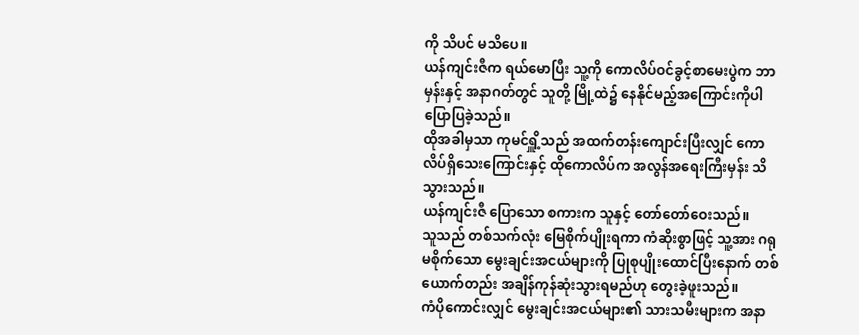ကို သိပင် မသိပေ။
ယန်ကျင်းဇီက ရယ်မောပြီး သူ့ကို ကောလိပ်ဝင်ခွင့်စာမေးပွဲက ဘာမှန်းနှင့် အနာဂတ်တွင် သူတို့ မြို့ထဲ၌ နေနိုင်မည့်အကြောင်းကိုပါ ပြောပြခဲ့သည်။
ထိုအခါမှသာ ကုမင်ရှိူ့သည် အထက်တန်းကျောင်းပြီးလျှင် ကောလိပ်ရှိသေးကြောင်းနှင့် ထိုကောလိပ်က အလွန်အရေးကြီးမှန်း သိသွားသည်။
ယန်ကျင်းဇီ ပြောသော စကားက သူနှင့် တော်တော်ဝေးသည်။
သူသည် တစ်သက်လုံး မြေစိုက်ပျိုးရကာ ကံဆိုးစွာဖြင့် သူ့အား ဂရုမစိုက်သော မွေးချင်းအငယ်များကို ပြုစုပျိုးထောင်ပြီးနောက် တစ်ယောက်တည်း အချိန်ကုန်ဆုံးသွားရမည်ဟု တွေးခဲ့ဖူးသည်။
ကံပိုကောင်းလျှင် မွေးချင်းအငယ်များ၏ သားသမီးများက အနာ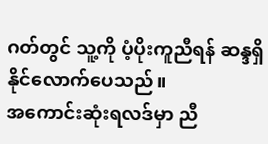ဂတ်တွင် သူ့ကို ပံ့ပိုးကူညီရန် ဆန္ဒရှိနိုင်လောက်ပေသည်။
အကောင်းဆုံးရလဒ်မှာ ညီ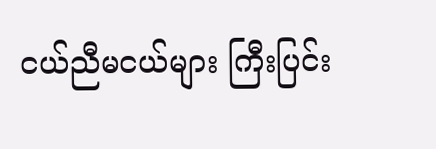ငယ်ညီမငယ်များ ကြီးပြင်း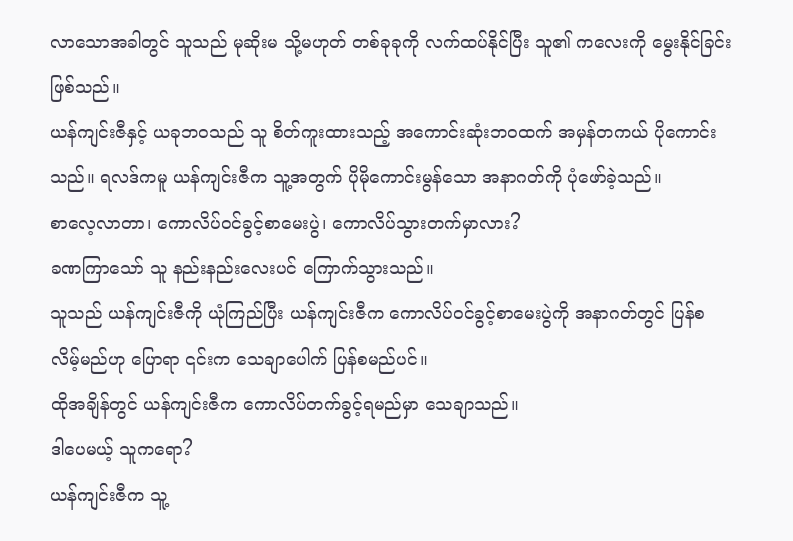လာသောအခါတွင် သူသည် မုဆိုးမ သို့မဟုတ် တစ်ခုခုကို လက်ထပ်နိုင်ပြီး သူ၏ ကလေးကို မွေးနိုင်ခြင်းဖြစ်သည်။
ယန်ကျင်းဇီနှင့် ယခုဘဝသည် သူ စိတ်ကူးထားသည့် အကောင်းဆုံးဘဝထက် အမှန်တကယ် ပိုကောင်းသည်။ ရလဒ်ကမူ ယန်ကျင်းဇီက သူ့အတွက် ပိုမိုကောင်းမွန်သော အနာဂတ်ကို ပုံဖော်ခဲ့သည်။
စာလေ့လာတာ၊ ကောလိပ်ဝင်ခွင့်စာမေးပွဲ၊ ကောလိပ်သွားတက်မှာလား?
ခဏကြာသော် သူ နည်းနည်းလေးပင် ကြောက်သွားသည်။
သူသည် ယန်ကျင်းဇီကို ယုံကြည်ပြီး ယန်ကျင်းဇီက ကောလိပ်ဝင်ခွင့်စာမေးပွဲကို အနာဂတ်တွင် ပြန်စလိမ့်မည်ဟု ပြောရာ ၎င်းက သေချာပေါက် ပြန်စမည်ပင်။
ထိုအချိန်တွင် ယန်ကျင်းဇီက ကောလိပ်တက်ခွင့်ရမည်မှာ သေချာသည်။
ဒါပေမယ့် သူကရော?
ယန်ကျင်းဇီက သူ့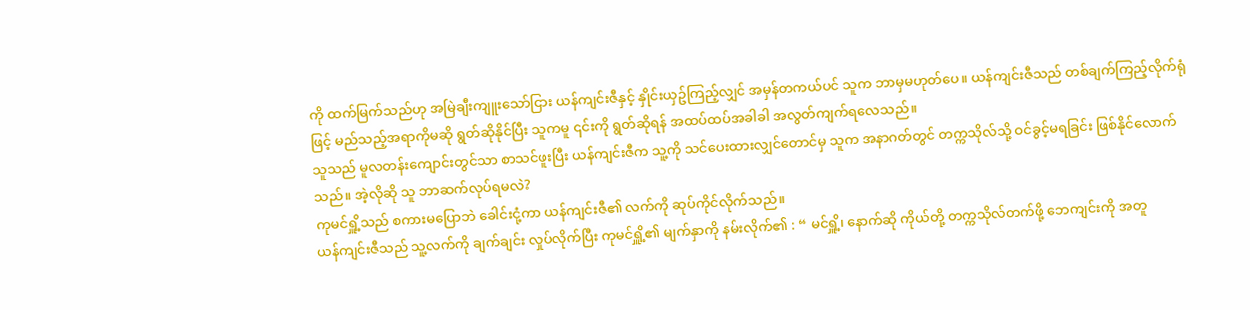ကို ထက်မြက်သည်ဟု အမြဲချီးကျူးသော်ငြား ယန်ကျင်းဇီနှင့် နှိုင်းယှဥ်ကြည့်လျှင် အမှန်တကယ်ပင် သူက ဘာမှမဟုတ်ပေ။ ယန်ကျင်းဇီသည် တစ်ချက်ကြည့်လိုက်ရုံဖြင့် မည်သည့်အရာကိုမဆို ရွတ်ဆိုနိုင်ပြီး သူကမူ ၎င်းကို ရွတ်ဆိုရန် အထပ်ထပ်အခါခါ အလွတ်ကျက်ရလေသည်။
သူသည် မူလတန်းကျောင်းတွင်သာ စာသင်ဖူးပြီး ယန်ကျင်းဇီက သူ့ကို သင်ပေးထားလျှင်တောင်မှ သူက အနာဂတ်တွင် တက္ကသိုလ်သို့ ဝင်ခွင့်မရခြင်း ဖြစ်နိုင်လောက်သည်။ အဲ့လိုဆို သူ ဘာဆက်လုပ်ရမလဲ?
ကုမင်ရှိူ့သည် စကားမပြောဘဲ ခေါင်းငုံ့ကာ ယန်ကျင်းဇီ၏ လက်ကို ဆုပ်ကိုင်လိုက်သည်။
ယန်ကျင်းဇီသည် သူ့လက်ကို ချက်ချင်း လှုပ်လိုက်ပြီး ကုမင်ရှိူ့၏ မျက်နှာကို နမ်းလိုက်၏ : “ မင်ရှိူ့၊ နောက်ဆို ကိုယ်တို့ တက္ကသိုလ်တက်ဖို့ ဘေကျင်းကို အတူ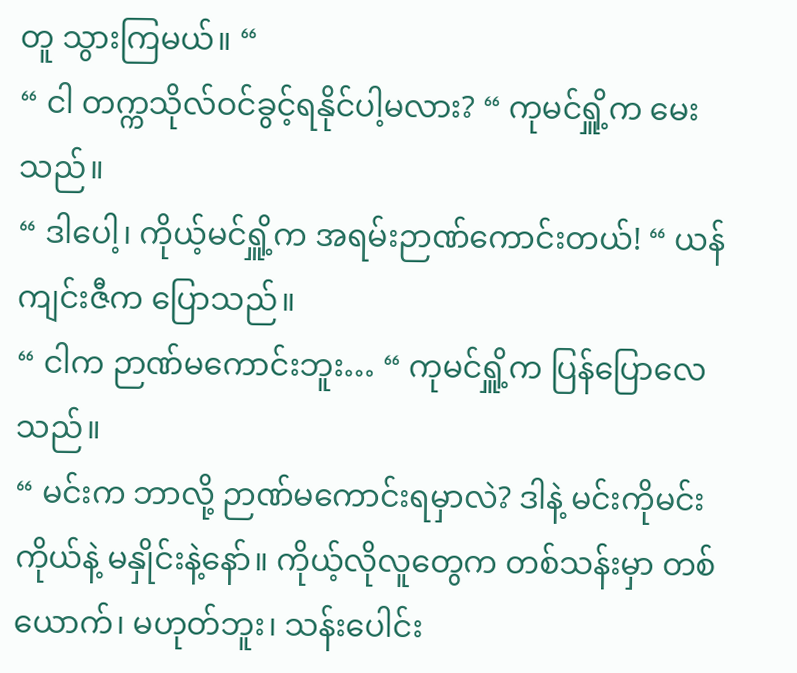တူ သွားကြမယ်။ “
“ ငါ တက္ကသိုလ်ဝင်ခွင့်ရနိုင်ပါ့မလား? “ ကုမင်ရှိူ့က မေးသည်။
“ ဒါပေါ့၊ ကိုယ့်မင်ရှိူ့က အရမ်းဉာဏ်ကောင်းတယ်! “ ယန်ကျင်းဇီက ပြောသည်။
“ ငါက ဉာဏ်မကောင်းဘူး… “ ကုမင်ရှိူ့က ပြန်ပြောလေသည်။
“ မင်းက ဘာလို့ ဉာဏ်မကောင်းရမှာလဲ? ဒါနဲ့ မင်းကိုမင်း ကိုယ်နဲ့ မနှိုင်းနဲ့နော်။ ကိုယ့်လိုလူတွေက တစ်သန်းမှာ တစ်ယောက်၊ မဟုတ်ဘူး၊ သန်းပေါင်း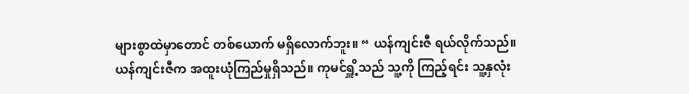များစွာထဲမှာတောင် တစ်ယောက် မရှိလောက်ဘူး။ “ ယန်ကျင်းဇီ ရယ်လိုက်သည်။
ယန်ကျင်းဇီက အထူးယုံကြည်မှုရှိသည်။ ကုမင်ရှိူ့သည် သူ့ကို ကြည့်ရင်း သူ့နှလုံး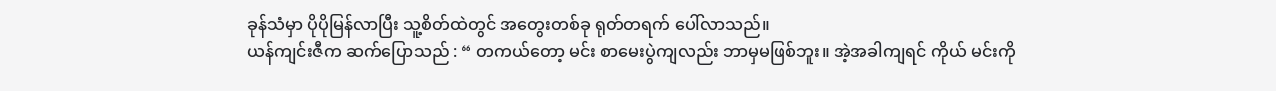ခုန်သံမှာ ပိုပိုမြန်လာပြီး သူ့စိတ်ထဲတွင် အတွေးတစ်ခု ရုတ်တရက် ပေါ်လာသည်။
ယန်ကျင်းဇီက ဆက်ပြောသည် : “ တကယ်တော့ မင်း စာမေးပွဲကျလည်း ဘာမှမဖြစ်ဘူး။ အဲ့အခါကျရင် ကိုယ် မင်းကို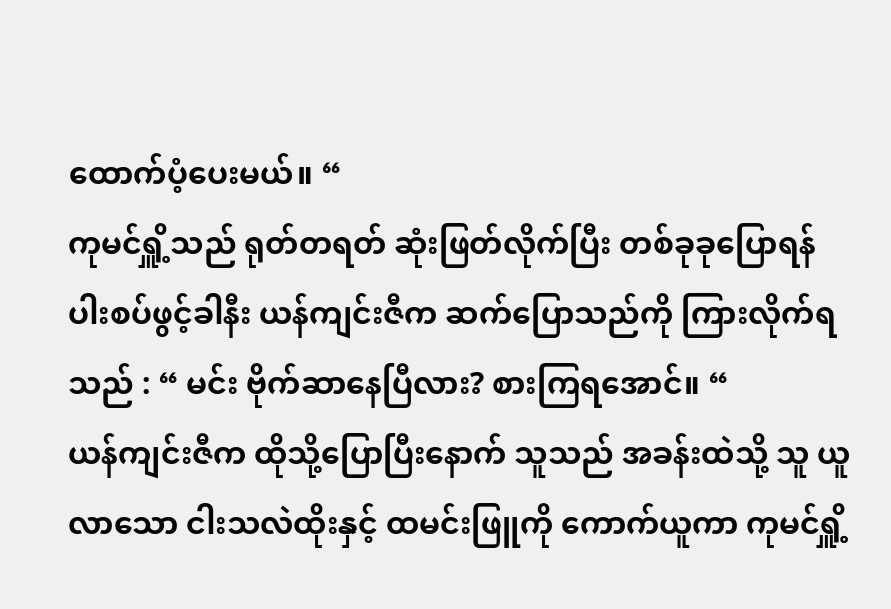ထောက်ပံ့ပေးမယ်။ “
ကုမင်ရှိူ့သည် ရုတ်တရတ် ဆုံးဖြတ်လိုက်ပြီး တစ်ခုခုပြောရန် ပါးစပ်ဖွင့်ခါနီး ယန်ကျင်းဇီက ဆက်ပြောသည်ကို ကြားလိုက်ရသည် : “ မင်း ဗိုက်ဆာနေပြီလား? စားကြရအောင်။ “
ယန်ကျင်းဇီက ထိုသို့ပြောပြီးနောက် သူသည် အခန်းထဲသို့ သူ ယူလာသော ငါးသလဲထိုးနှင့် ထမင်းဖြူကို ကောက်ယူကာ ကုမင်ရှိူ့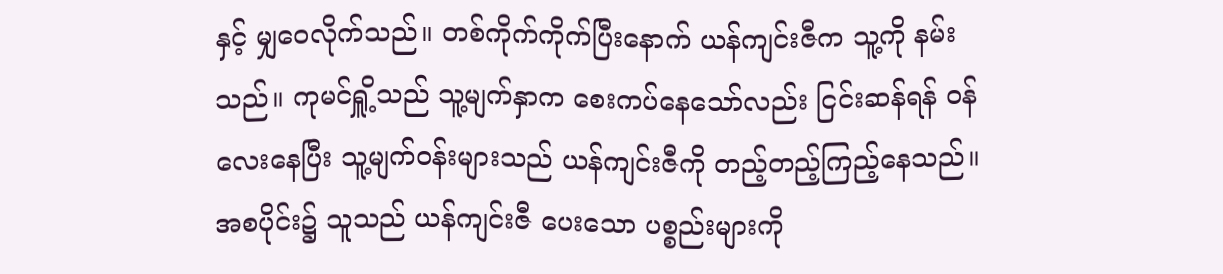နှင့် မျှဝေလိုက်သည်။ တစ်ကိုက်ကိုက်ပြီးနောက် ယန်ကျင်းဇီက သူ့ကို နမ်းသည်။ ကုမင်ရှိူ့သည် သူ့မျက်နှာက စေးကပ်နေသော်လည်း ငြင်းဆန်ရန် ဝန်လေးနေပြီး သူ့မျက်ဝန်းများသည် ယန်ကျင်းဇီကို တည့်တည့်ကြည့်နေသည်။
အစပိုင်း၌ သူသည် ယန်ကျင်းဇီ ပေးသော ပစ္စည်းများကို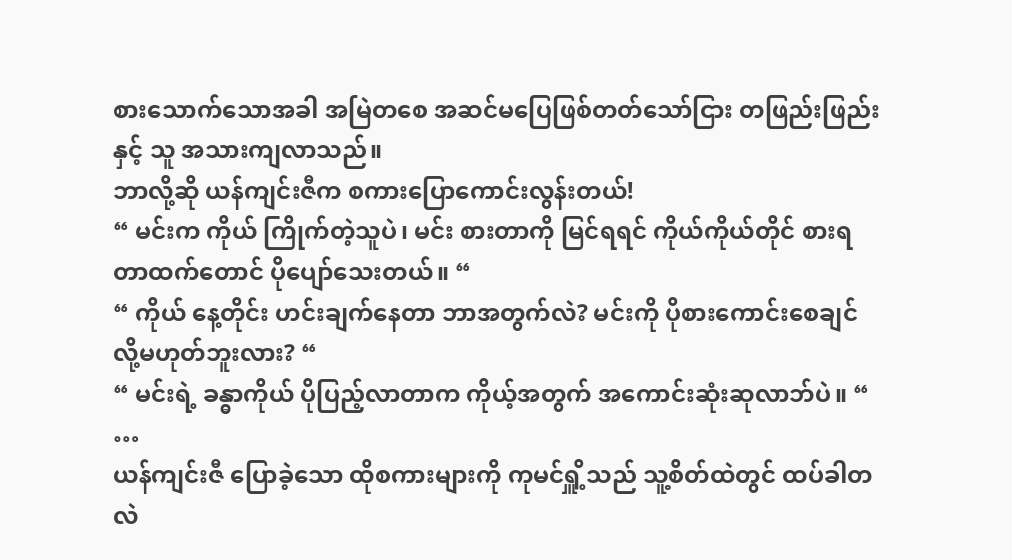စားသောက်သောအခါ အမြဲတစေ အဆင်မပြေဖြစ်တတ်သော်ငြား တဖြည်းဖြည်းနှင့် သူ အသားကျလာသည်။
ဘာလို့ဆို ယန်ကျင်းဇီက စကားပြောကောင်းလွန်းတယ်!
“ မင်းက ကိုယ် ကြိုက်တဲ့သူပဲ၊ မင်း စားတာကို မြင်ရရင် ကိုယ်ကိုယ်တိုင် စားရတာထက်တောင် ပိုပျော်သေးတယ်။ “
“ ကိုယ် နေ့တိုင်း ဟင်းချက်နေတာ ဘာအတွက်လဲ? မင်းကို ပိုစားကောင်းစေချင်လို့မဟုတ်ဘူးလား? “
“ မင်းရဲ့ ခန္ဓာကိုယ် ပိုပြည့်လာတာက ကိုယ့်အတွက် အကောင်းဆုံးဆုလာဘ်ပဲ။ “
…
ယန်ကျင်းဇီ ပြောခဲ့သော ထိုစကားများကို ကုမင်ရှိူ့သည် သူ့စိတ်ထဲတွင် ထပ်ခါတလဲ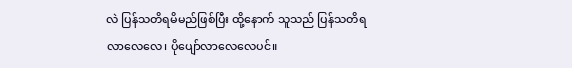လဲ ပြန်သတိရမိမည်ဖြစ်ပြီး ထို့နောက် သူသည် ပြန်သတိရလာလေလေ၊ ပိုပျော်လာလေလေပင်။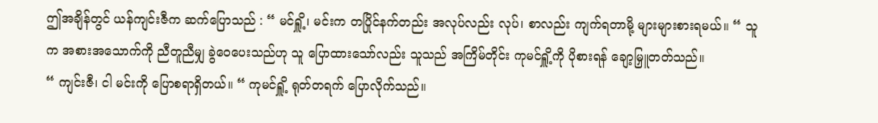ဤအချိန်တွင် ယန်ကျင်းဇီက ဆက်ပြောသည် : “ မင်ရှိူ့၊ မင်းက တပြိုင်နက်တည်း အလုပ်လည်း လုပ်၊ စာလည်း ကျက်ရတာမို့ များများစားရမယ်။ “ သူက အစားအသောက်ကို ညီတူညီမျှ ခွဲဝေပေးသည်ဟု သူ ပြောထားသော်လည်း သူသည် အကြိမ်တိုင်း ကုမင်ရှိူ့ကို ပိုစားရန် ချော့မြှူတတ်သည်။
“ ကျင်းဇီ၊ ငါ မင်းကို ပြောစရာရှိတယ်။ “ ကုမင်ရှိူ့ ရုတ်တရက် ပြောလိုက်သည်။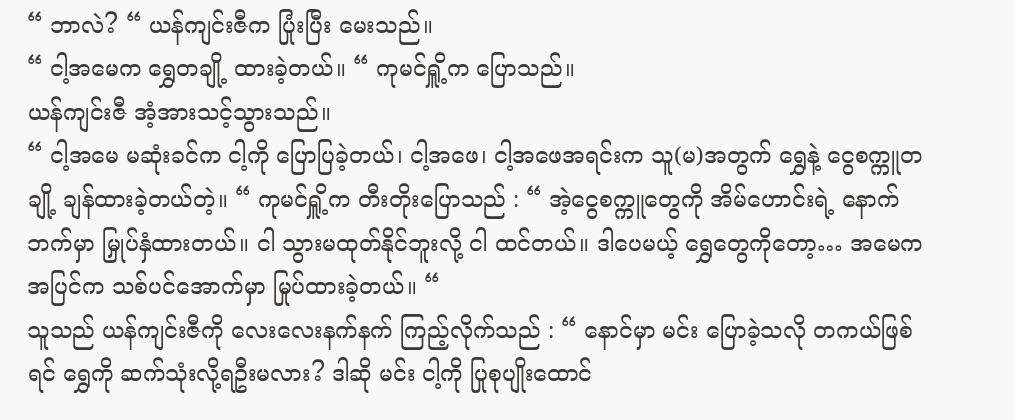“ ဘာလဲ? “ ယန်ကျင်းဇီက ပြုံးပြီး မေးသည်။
“ ငါ့အမေက ရွှေတချို့ ထားခဲ့တယ်။ “ ကုမင်ရှိူ့က ပြောသည်။
ယန်ကျင်းဇီ အံ့အားသင့်သွားသည်။
“ ငါ့အမေ မဆုံးခင်က ငါ့ကို ပြောပြခဲ့တယ်၊ ငါ့အဖေ၊ ငါ့အဖေအရင်းက သူ(မ)အတွက် ရွှေနဲ့ ငွေစက္ကူတချို့ ချန်ထားခဲ့တယ်တဲ့။ “ ကုမင်ရှိူ့က တီးတိုးပြောသည် : “ အဲ့ငွေစက္ကူတွေကို အိမ်ဟောင်းရဲ့ နောက်ဘက်မှာ မြှုပ်နှံထားတယ်။ ငါ သွားမထုတ်နိုင်ဘူးလို့ ငါ ထင်တယ်။ ဒါပေမယ့် ရွှေတွေကိုတော့… အမေက အပြင်က သစ်ပင်အောက်မှာ မြုပ်ထားခဲ့တယ်။ “
သူသည် ယန်ကျင်းဇီကို လေးလေးနက်နက် ကြည့်လိုက်သည် : “ နောင်မှာ မင်း ပြောခဲ့သလို တကယ်ဖြစ်ရင် ရွှေကို ဆက်သုံးလို့ရဦးမလား? ဒါဆို မင်း ငါ့ကို ပြုစုပျိုးထောင်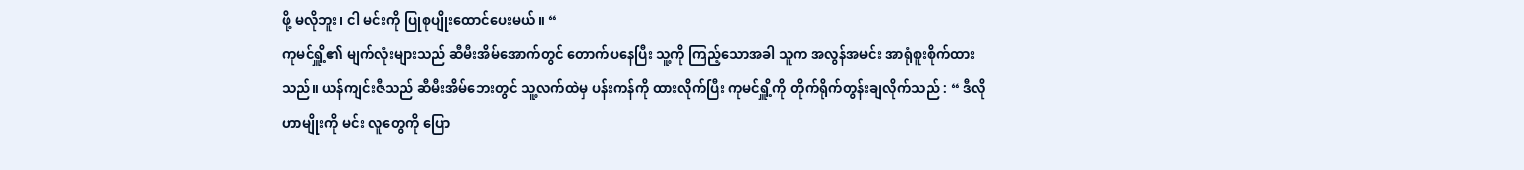ဖို့ မလိုဘူး၊ ငါ မင်းကို ပြုစုပျိုးထောင်ပေးမယ်။ “
ကုမင်ရှိူ့၏ မျက်လုံးများသည် ဆီမီးအိမ်အောက်တွင် တောက်ပနေပြီး သူ့ကို ကြည့်သောအခါ သူက အလွန်အမင်း အာရုံစူးစိုက်ထားသည်။ ယန်ကျင်းဇီသည် ဆီမီးအိမ်ဘေးတွင် သူ့လက်ထဲမှ ပန်းကန်ကို ထားလိုက်ပြီး ကုမင်ရှိူ့ကို တိုက်ရိုက်တွန်းချလိုက်သည် : “ ဒီလိုဟာမျိုးကို မင်း လူတွေကို ပြော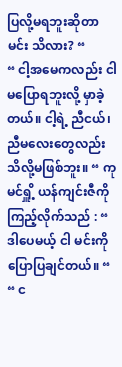ပြလို့မရဘူးဆိုတာ မင်း သိလား? “
“ ငါ့အမေကလည်း ငါ မပြောရဘူးလို့ မှာခဲ့တယ်။ ငါ့ရဲ့ ညီငယ်၊ ညီမလေးတွေလည်း သိလို့မဖြစ်ဘူး။ “ ကုမင်ရှိူ့ ယန်ကျင်းဇီကို ကြည့်လိုက်သည် : “ ဒါပေမယ့် ငါ မင်းကို ပြောပြချင်တယ်။ “
“ င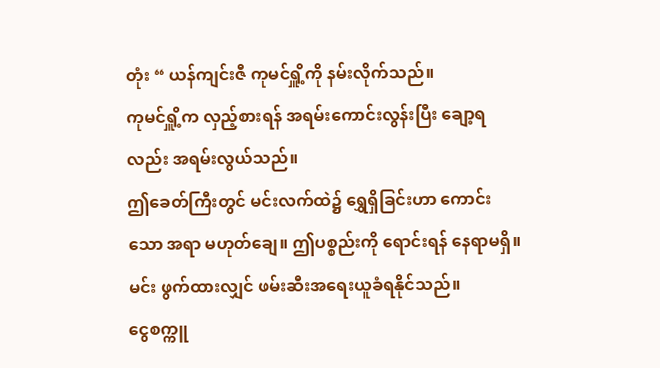တုံး “ ယန်ကျင်းဇီ ကုမင်ရှိူ့ကို နမ်းလိုက်သည်။
ကုမင်ရှိူ့က လှည့်စားရန် အရမ်းကောင်းလွန်းပြီး ချော့ရလည်း အရမ်းလွယ်သည်။
ဤခေတ်ကြီးတွင် မင်းလက်ထဲ၌ ရွှေရှိခြင်းဟာ ကောင်းသော အရာ မဟုတ်ချေ။ ဤပစ္စည်းကို ရောင်းရန် နေရာမရှိ။ မင်း ဖွက်ထားလျှင် ဖမ်းဆီးအရေးယူခံရနိုင်သည်။
ငွေစက္ကူ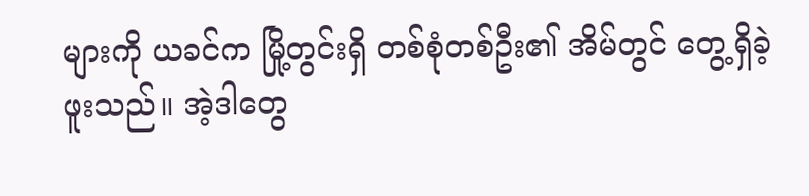များကို ယခင်က မြို့တွင်းရှိ တစ်စုံတစ်ဦး၏ အိမ်တွင် တွေ့ရှိခဲ့ဖူးသည်။ အဲ့ဒါတွေ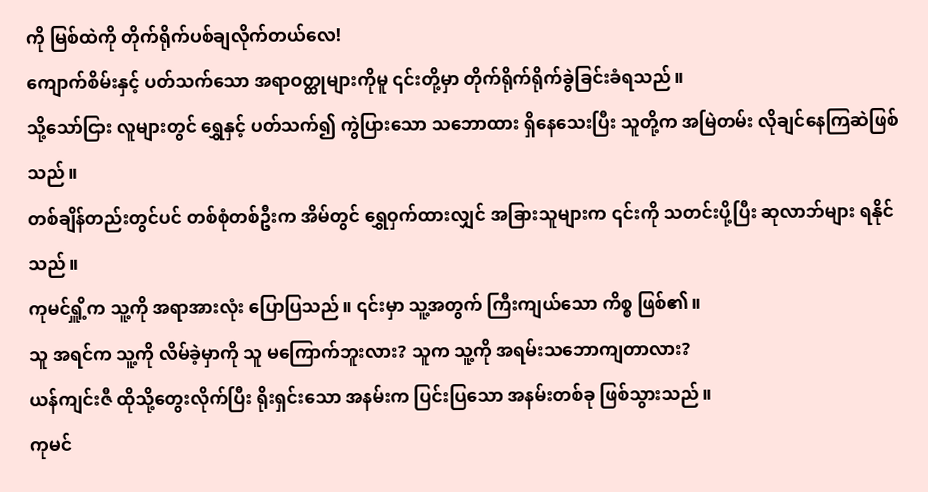ကို မြစ်ထဲကို တိုက်ရိုက်ပစ်ချလိုက်တယ်လေ!
ကျောက်စိမ်းနှင့် ပတ်သက်သော အရာဝတ္ထုများကိုမူ ၎င်းတို့မှာ တိုက်ရိုက်ရိုက်ခွဲခြင်းခံရသည်။
သို့သော်ငြား လူများတွင် ရွှေနှင့် ပတ်သက်၍ ကွဲပြားသော သဘောထား ရှိနေသေးပြီး သူတို့က အမြဲတမ်း လိုချင်နေကြဆဲဖြစ်သည်။
တစ်ချိန်တည်းတွင်ပင် တစ်စုံတစ်ဦးက အိမ်တွင် ရွှေဝှက်ထားလျှင် အခြားသူများက ၎င်းကို သတင်းပို့ပြီး ဆုလာဘ်များ ရနိုင်သည်။
ကုမင်ရှိူ့က သူ့ကို အရာအားလုံး ပြောပြသည်။ ၎င်းမှာ သူ့အတွက် ကြီးကျယ်သော ကိစ္စ ဖြစ်၏။
သူ အရင်က သူ့ကို လိမ်ခဲ့မှာကို သူ မကြောက်ဘူးလား? သူက သူ့ကို အရမ်းသဘောကျတာလား?
ယန်ကျင်းဇီ ထိုသို့တွေးလိုက်ပြီး ရိုးရှင်းသော အနမ်းက ပြင်းပြသော အနမ်းတစ်ခု ဖြစ်သွားသည်။
ကုမင်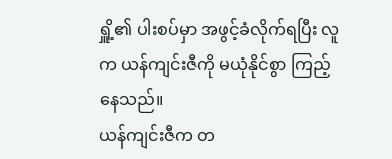ရှိူ့၏ ပါးစပ်မှာ အဖွင့်ခံလိုက်ရပြီး လူက ယန်ကျင်းဇီကို မယုံနိုင်စွာ ကြည့်နေသည်။
ယန်ကျင်းဇီက တ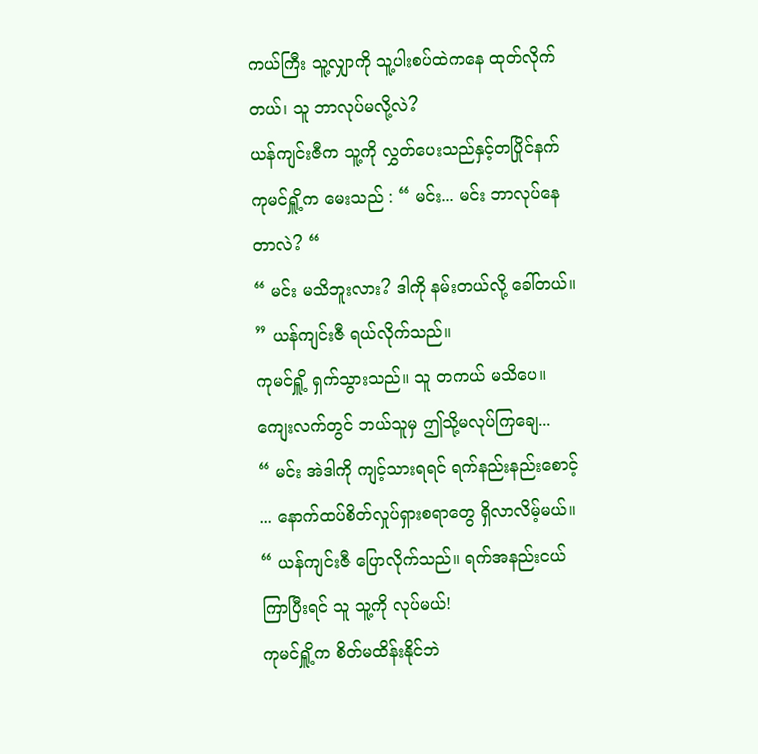ကယ်ကြီး သူ့လျှာကို သူ့ပါးစပ်ထဲကနေ ထုတ်လိုက်တယ်၊ သူ ဘာလုပ်မလို့လဲ?
ယန်ကျင်းဇီက သူ့ကို လွှတ်ပေးသည်နှင့်တပြိုင်နက် ကုမင်ရှိူ့က မေးသည် : “ မင်း... မင်း ဘာလုပ်နေတာလဲ? “
“ မင်း မသိဘူးလား? ဒါကို နမ်းတယ်လို့ ခေါ်တယ်။ ” ယန်ကျင်းဇီ ရယ်လိုက်သည်။
ကုမင်ရှိူ့ ရှက်သွားသည်။ သူ တကယ် မသိပေ။ ကျေးလက်တွင် ဘယ်သူမှ ဤသို့မလုပ်ကြချေ...
“ မင်း အဲဒါကို ကျင့်သားရရင် ရက်နည်းနည်းစောင့် ... နောက်ထပ်စိတ်လှုပ်ရှားစရာတွေ ရှိလာလိမ့်မယ်။ “ ယန်ကျင်းဇီ ပြောလိုက်သည်။ ရက်အနည်းငယ်ကြာပြီးရင် သူ သူ့ကို လုပ်မယ်!
ကုမင်ရှိူ့က စိတ်မထိန်းနိုင်ဘဲ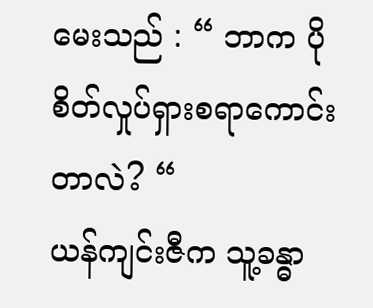မေးသည် : “ ဘာက ပိုစိတ်လှုပ်ရှားစရာကောင်းတာလဲ? “
ယန်ကျင်းဇီက သူ့ခန္ဓာ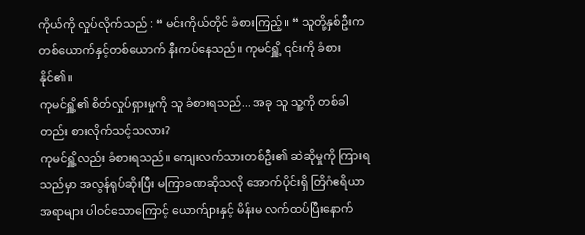ကိုယ်ကို လှုပ်လိုက်သည် : “ မင်းကိုယ်တိုင် ခံစားကြည့်။ “ သူတို့နှစ်ဦးက တစ်ယောက်နှင့်တစ်ယောက် နီးကပ်နေသည်။ ကုမင်ရှိူ့ ၎င်းကို ခံစားနိုင်၏။
ကုမင်ရှိူ့၏ စိတ်လှုပ်ရှားမှုကို သူ ခံစားရသည်... အခု သူ သူ့ကို တစ်ခါတည်း စားလိုက်သင့်သလား?
ကုမင်ရှိူ့လည်း ခံစားရသည်။ ကျေးလက်သားတစ်ဦး၏ ဆဲဆိုမှုကို ကြားရသည်မှာ အလွန်ရုပ်ဆိုးပြီး မကြာခဏဆိုသလို အောက်ပိုင်းရှိ တြိဂံဧရိယာအရာများ ပါဝင်သောကြောင့် ယောက်ျားနှင့် မိန်းမ လက်ထပ်ပြီးနောက်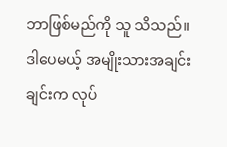ဘာဖြစ်မည်ကို သူ သိသည်။ ဒါပေမယ့် အမျိုးသားအချင်းချင်းက လုပ်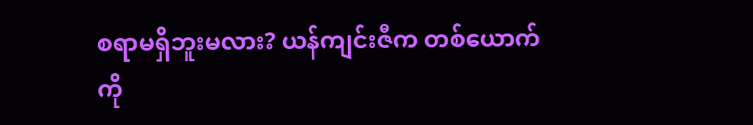စရာမရှိဘူးမလား? ယန်ကျင်းဇီက တစ်ယောက်ကို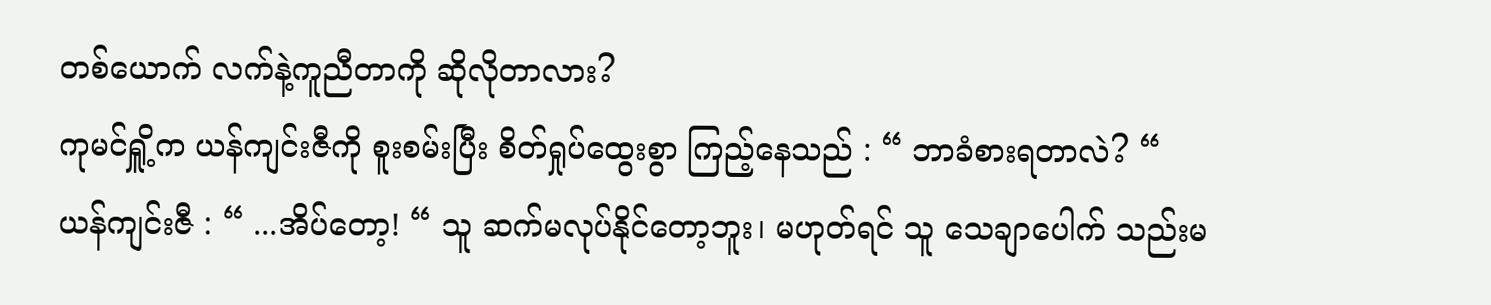တစ်ယောက် လက်နဲ့ကူညီတာကို ဆိုလိုတာလား?
ကုမင်ရှိူ့က ယန်ကျင်းဇီကို စူးစမ်းပြီး စိတ်ရှုပ်ထွေးစွာ ကြည့်နေသည် : “ ဘာခံစားရတာလဲ? “
ယန်ကျင်းဇီ : “ ...အိပ်တော့! “ သူ ဆက်မလုပ်နိုင်တော့ဘူး၊ မဟုတ်ရင် သူ သေချာပေါက် သည်းမ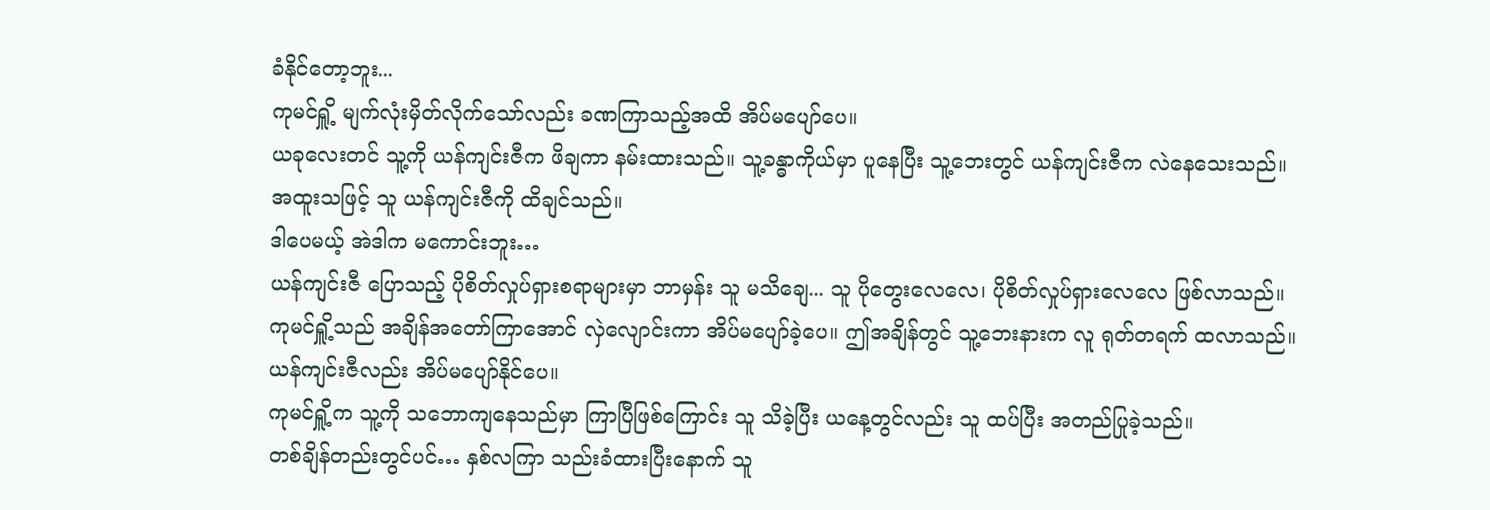ခံနိုင်တော့ဘူး...
ကုမင်ရှိူ့ မျက်လုံးမှိတ်လိုက်သော်လည်း ခဏကြာသည့်အထိ အိပ်မပျော်ပေ။
ယခုလေးတင် သူ့ကို ယန်ကျင်းဇီက ဖိချကာ နမ်းထားသည်။ သူ့ခန္ဓာကိုယ်မှာ ပူနေပြီး သူ့ဘေးတွင် ယန်ကျင်းဇီက လဲနေသေးသည်။
အထူးသဖြင့် သူ ယန်ကျင်းဇီကို ထိချင်သည်။
ဒါပေမယ့် အဲဒါက မကောင်းဘူး…
ယန်ကျင်းဇီ ပြောသည့် ပိုစိတ်လှုပ်ရှားစရာများမှာ ဘာမှန်း သူ မသိချေ... သူ ပိုတွေးလေလေ၊ ပိုစိတ်လှုပ်ရှားလေလေ ဖြစ်လာသည်။
ကုမင်ရှိူ့သည် အချိန်အတော်ကြာအောင် လှဲလျောင်းကာ အိပ်မပျော်ခဲ့ပေ။ ဤအချိန်တွင် သူ့ဘေးနားက လူ ရုတ်တရက် ထလာသည်။
ယန်ကျင်းဇီလည်း အိပ်မပျော်နိုင်ပေ။
ကုမင်ရှိူ့က သူ့ကို သဘောကျနေသည်မှာ ကြာပြီဖြစ်ကြောင်း သူ သိခဲ့ပြီး ယနေ့တွင်လည်း သူ ထပ်ပြီး အတည်ပြုခဲ့သည်။
တစ်ချိန်တည်းတွင်ပင်… နှစ်လကြာ သည်းခံထားပြီးနောက် သူ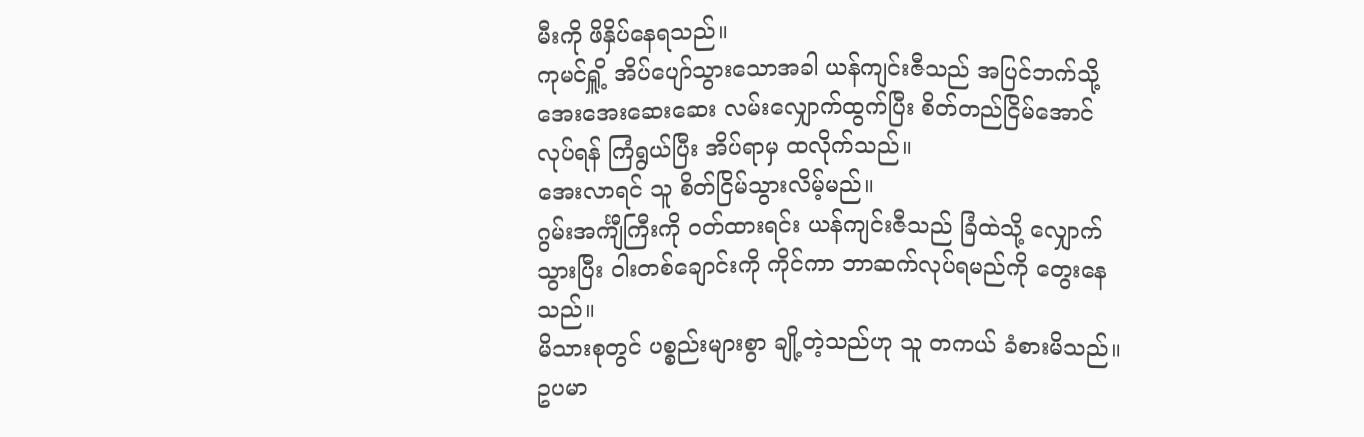မီးကို ဖိနှိပ်နေရသည်။
ကုမင်ရှိူ့ အိပ်ပျော်သွားသောအခါ ယန်ကျင်းဇီသည် အပြင်ဘက်သို့ အေးအေးဆေးဆေး လမ်းလျှောက်ထွက်ပြီး စိတ်တည်ငြိမ်အောင် လုပ်ရန် ကြံရွယ်ပြီး အိပ်ရာမှ ထလိုက်သည်။
အေးလာရင် သူ စိတ်ငြိမ်သွားလိမ့်မည်။
ဂွမ်းအင်္ကျီကြီးကို ဝတ်ထားရင်း ယန်ကျင်းဇီသည် ခြံထဲသို့ လျှောက်သွားပြီး ဝါးတစ်ချောင်းကို ကိုင်ကာ ဘာဆက်လုပ်ရမည်ကို တွေးနေသည်။
မိသားစုတွင် ပစ္စည်းများစွာ ချို့တဲ့သည်ဟု သူ တကယ် ခံစားမိသည်။
ဥပမာ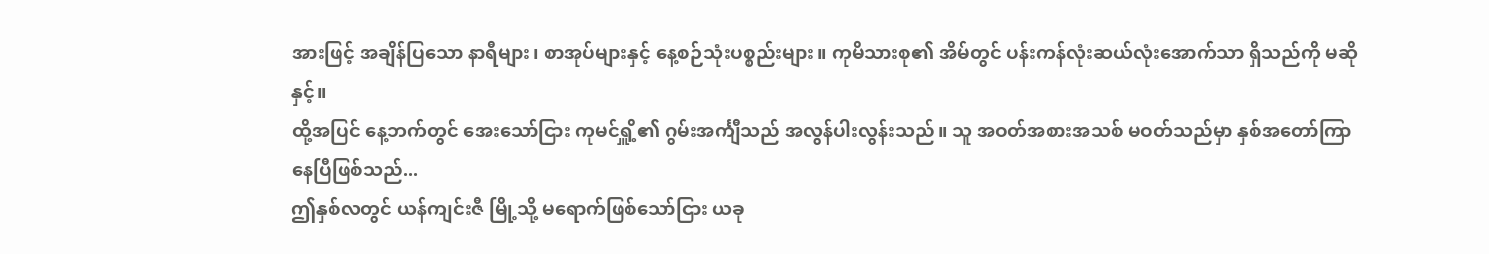အားဖြင့် အချိန်ပြသော နာရီများ၊ စာအုပ်များနှင့် နေ့စဉ်သုံးပစ္စည်းများ။ ကုမိသားစု၏ အိမ်တွင် ပန်းကန်လုံးဆယ်လုံးအောက်သာ ရှိသည်ကို မဆိုနှင့်။
ထို့အပြင် နေ့ဘက်တွင် အေးသော်ငြား ကုမင်ရှိူ့၏ ဂွမ်းအင်္ကျီသည် အလွန်ပါးလွန်းသည်။ သူ အဝတ်အစားအသစ် မဝတ်သည်မှာ နှစ်အတော်ကြာနေပြီဖြစ်သည်...
ဤနှစ်လတွင် ယန်ကျင်းဇီ မြို့သို့ မရောက်ဖြစ်သော်ငြား ယခု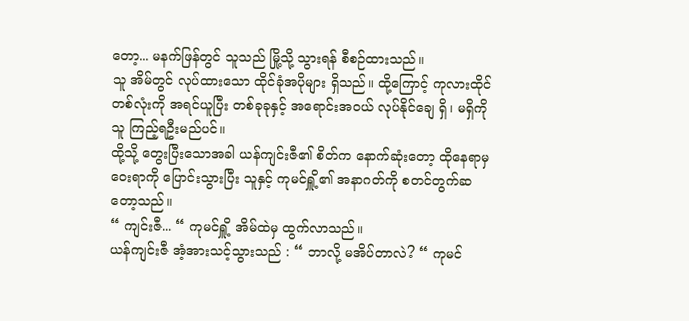တော့... မနက်ဖြန်တွင် သူသည် မြို့သို့ သွားရန် စီစဉ်ထားသည်။
သူ အိမ်တွင် လုပ်ထားသော ထိုင်ခုံအပိုများ ရှိသည်။ ထို့ကြောင့် ကုလားထိုင်တစ်လုံးကို အရင်ယူပြီး တစ်ခုခုနှင့် အရောင်းအဝယ် လုပ်နိုင်ချေ ရှိ၊ မရှိကို သူ ကြည့်ရဦးမည်ပင်။
ထို့သို့ တွေးပြီးသောအခါ ယန်ကျင်းဇီ၏ စိတ်က နောက်ဆုံးတော့ ထိုနေရာမှ ဝေးရာကို ပြောင်းသွားပြီး သူနှင့် ကုမင်ရှိူ့၏ အနာဂတ်ကို စတင်တွက်ဆတော့သည်။
“ ကျင်းဇီ... “ ကုမင်ရှိူ့ အိမ်ထဲမှ ထွက်လာသည်။
ယန်ကျင်းဇီ အံ့အားသင့်သွားသည် : “ ဘာလို့ မအိပ်တာလဲ? “ ကုမင်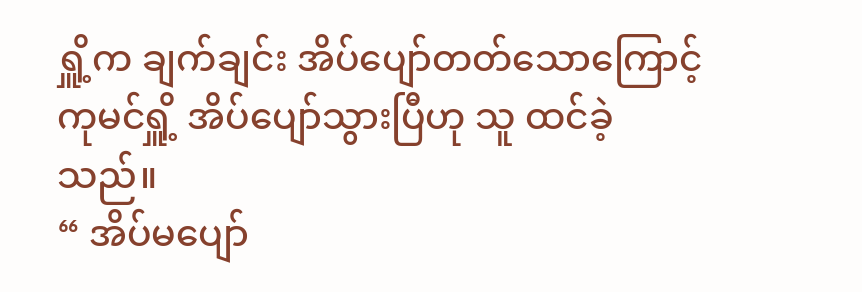ရှိူ့က ချက်ချင်း အိပ်ပျော်တတ်သောကြောင့် ကုမင်ရှိူ့ အိပ်ပျော်သွားပြီဟု သူ ထင်ခဲ့သည်။
“ အိပ်မပျော်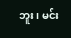ဘူး၊ မင်း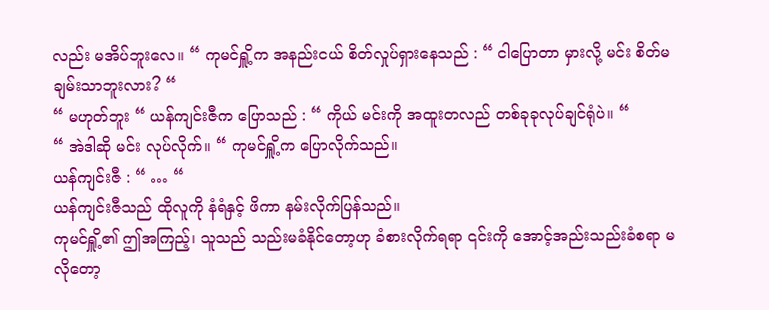လည်း မအိပ်ဘူးလေ။ “ ကုမင်ရှိူ့က အနည်းငယ် စိတ်လှုပ်ရှားနေသည် : “ ငါပြောတာ မှားလို့ မင်း စိတ်မချမ်းသာဘူးလား? “
“ မဟုတ်ဘူး “ ယန်ကျင်းဇီက ပြောသည် : “ ကိုယ် မင်းကို အထူးတလည် တစ်ခုခုလုပ်ချင်ရုံပဲ။ “
“ အဲဒါဆို မင်း လုပ်လိုက်။ “ ကုမင်ရှိူ့က ပြောလိုက်သည်။
ယန်ကျင်းဇီ : “ … “
ယန်ကျင်းဇီသည် ထိုလူကို နံရံနှင့် ဖိကာ နမ်းလိုက်ပြန်သည်။
ကုမင်ရှိူ့၏ ဤအကြည့်၊ သူသည် သည်းမခံနိုင်တော့ဟု ခံစားလိုက်ရရာ ၎င်းကို အောင့်အည်းသည်းခံစရာ မလိုတော့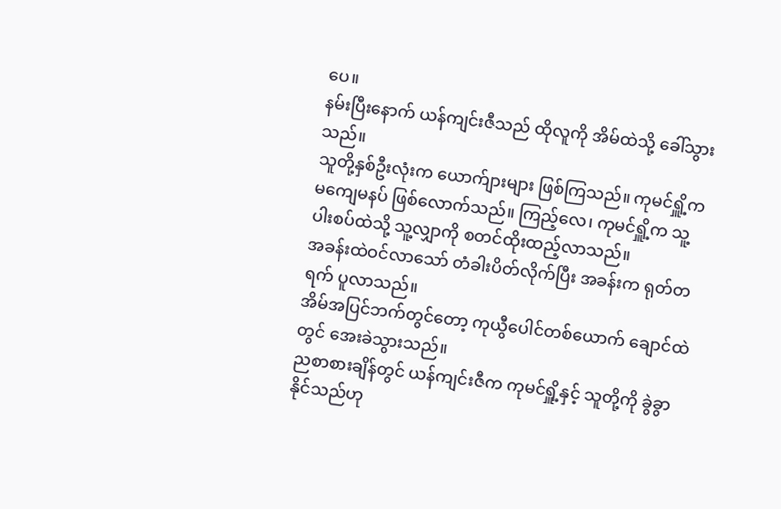ပေ။
နမ်းပြီးနောက် ယန်ကျင်းဇီသည် ထိုလူကို အိမ်ထဲသို့ ခေါ်သွားသည်။
သူတို့နှစ်ဦးလုံးက ယောက်ျားများ ဖြစ်ကြသည်။ ကုမင်ရှိူ့က မကျေမနပ် ဖြစ်လောက်သည်။ ကြည့်လေ၊ ကုမင်ရှိူ့က သူ့ပါးစပ်ထဲသို့ သူ့လျှာကို စတင်ထိုးထည့်လာသည်။
အခန်းထဲဝင်လာသော် တံခါးပိတ်လိုက်ပြီး အခန်းက ရုတ်တရက် ပူလာသည်။
အိမ်အပြင်ဘက်တွင်တော့ ကုယွီပေါင်တစ်ယောက် ချောင်ထဲတွင် အေးခဲသွားသည်။
ညစာစားချိန်တွင် ယန်ကျင်းဇီက ကုမင်ရှိူ့နှင့် သူတို့ကို ခွဲခွာနိုင်သည်ဟု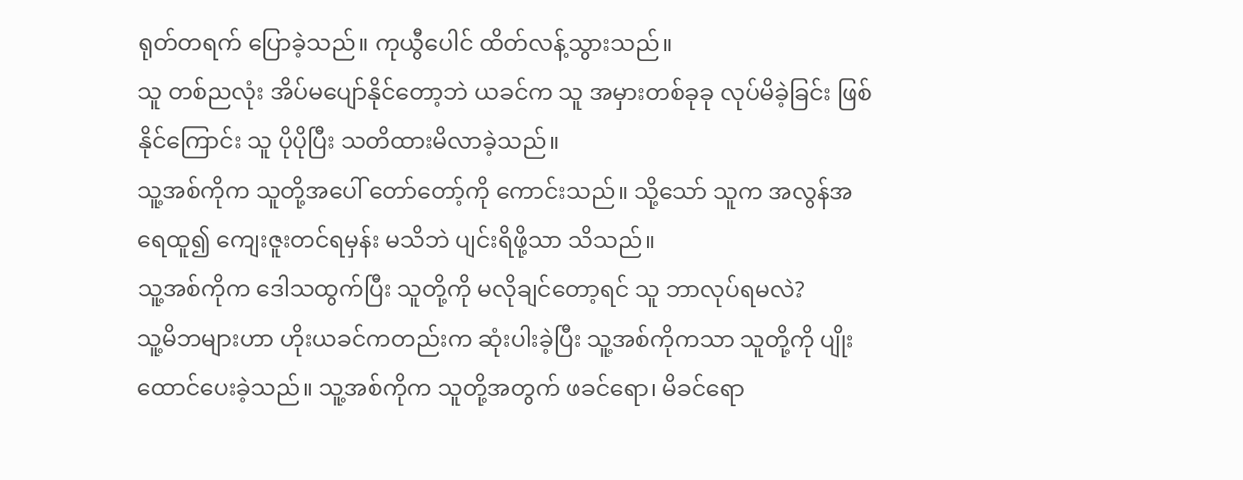ရုတ်တရက် ပြောခဲ့သည်။ ကုယွီပေါင် ထိတ်လန့်သွားသည်။
သူ တစ်ညလုံး အိပ်မပျော်နိုင်တော့ဘဲ ယခင်က သူ အမှားတစ်ခုခု လုပ်မိခဲ့ခြင်း ဖြစ်နိုင်ကြောင်း သူ ပိုပိုပြီး သတိထားမိလာခဲ့သည်။
သူ့အစ်ကိုက သူတို့အပေါ် တော်တော့်ကို ကောင်းသည်။ သို့သော် သူက အလွန်အရေထူ၍ ကျေးဇူးတင်ရမှန်း မသိဘဲ ပျင်းရိဖို့သာ သိသည်။
သူ့အစ်ကိုက ဒေါသထွက်ပြီး သူတို့ကို မလိုချင်တော့ရင် သူ ဘာလုပ်ရမလဲ?
သူ့မိဘများဟာ ဟိုးယခင်ကတည်းက ဆုံးပါးခဲ့ပြီး သူ့အစ်ကိုကသာ သူတို့ကို ပျိုးထောင်ပေးခဲ့သည်။ သူ့အစ်ကိုက သူတို့အတွက် ဖခင်ရော၊ မိခင်ရော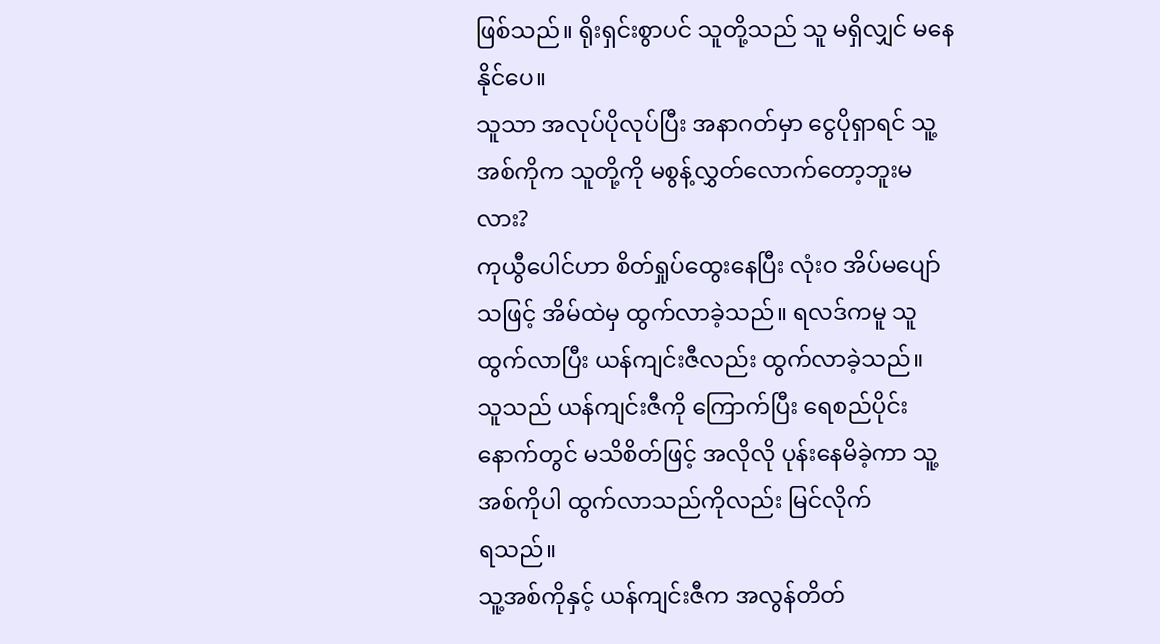ဖြစ်သည်။ ရိုးရှင်းစွာပင် သူတို့သည် သူ မရှိလျှင် မနေနိုင်ပေ။
သူသာ အလုပ်ပိုလုပ်ပြီး အနာဂတ်မှာ ငွေပိုရှာရင် သူ့အစ်ကိုက သူတို့ကို မစွန့်လွှတ်လောက်တော့ဘူးမလား?
ကုယွီပေါင်ဟာ စိတ်ရှုပ်ထွေးနေပြီး လုံးဝ အိပ်မပျော်သဖြင့် အိမ်ထဲမှ ထွက်လာခဲ့သည်။ ရလဒ်ကမူ သူ ထွက်လာပြီး ယန်ကျင်းဇီလည်း ထွက်လာခဲ့သည်။
သူသည် ယန်ကျင်းဇီကို ကြောက်ပြီး ရေစည်ပိုင်းနောက်တွင် မသိစိတ်ဖြင့် အလိုလို ပုန်းနေမိခဲ့ကာ သူ့အစ်ကိုပါ ထွက်လာသည်ကိုလည်း မြင်လိုက်
ရသည်။
သူ့အစ်ကိုနှင့် ယန်ကျင်းဇီက အလွန်တိတ်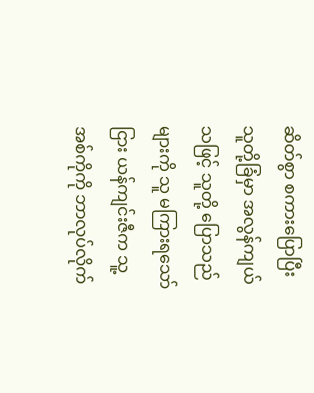ဆိတ်စွာ စကားပြောပြီး သူတို့ခြံမှာ အလွန်ကျယ်သဖြင့် သူတို့ ပြောသည်များကို သူ မကြားရသော်ငြား ယန်ကျင်းဇီက သူ့အစ်ကိုကို ဘာလုပ်လိုက်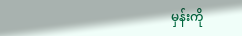မှန်းကို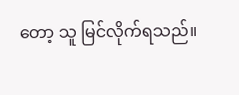တော့ သူ မြင်လိုက်ရသည်။